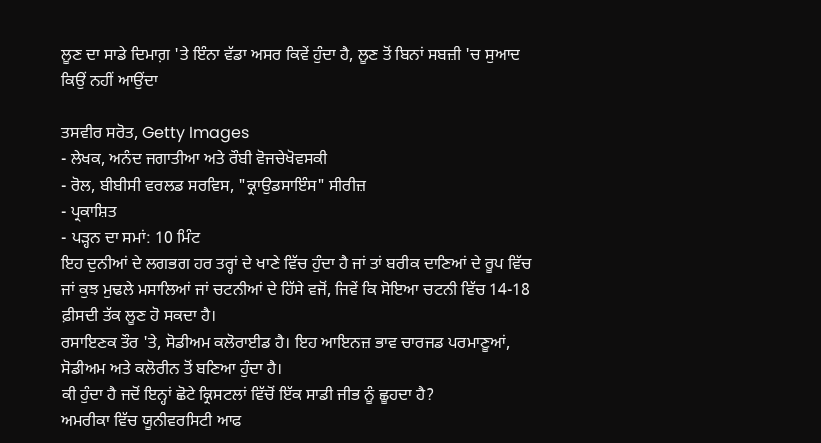ਲੂਣ ਦਾ ਸਾਡੇ ਦਿਮਾਗ਼ 'ਤੇ ਇੰਨਾ ਵੱਡਾ ਅਸਰ ਕਿਵੇਂ ਹੁੰਦਾ ਹੈ, ਲੂਣ ਤੋਂ ਬਿਨਾਂ ਸਬਜ਼ੀ 'ਚ ਸੁਆਦ ਕਿਉਂ ਨਹੀਂ ਆਉਂਦਾ

ਤਸਵੀਰ ਸਰੋਤ, Getty Images
- ਲੇਖਕ, ਅਨੰਦ ਜਗਾਤੀਆ ਅਤੇ ਰੌਬੀ ਵੋਜਚੇਖੋਵਸਕੀ
- ਰੋਲ, ਬੀਬੀਸੀ ਵਰਲਡ ਸਰਵਿਸ, "ਕ੍ਰਾਉਡਸਾਇੰਸ" ਸੀਰੀਜ਼
- ਪ੍ਰਕਾਸ਼ਿਤ
- ਪੜ੍ਹਨ ਦਾ ਸਮਾਂ: 10 ਮਿੰਟ
ਇਹ ਦੁਨੀਆਂ ਦੇ ਲਗਭਗ ਹਰ ਤਰ੍ਹਾਂ ਦੇ ਖਾਣੇ ਵਿੱਚ ਹੁੰਦਾ ਹੈ ਜਾਂ ਤਾਂ ਬਰੀਕ ਦਾਣਿਆਂ ਦੇ ਰੂਪ ਵਿੱਚ ਜਾਂ ਕੁਝ ਮੁਢਲੇ ਮਸਾਲਿਆਂ ਜਾਂ ਚਟਨੀਆਂ ਦੇ ਹਿੱਸੇ ਵਜੋਂ, ਜਿਵੇਂ ਕਿ ਸੋਇਆ ਚਟਨੀ ਵਿੱਚ 14-18 ਫ਼ੀਸਦੀ ਤੱਕ ਲੂਣ ਹੋ ਸਕਦਾ ਹੈ।
ਰਸਾਇਣਕ ਤੌਰ 'ਤੇ, ਸੋਡੀਅਮ ਕਲੋਰਾਈਡ ਹੈ। ਇਹ ਆਇਨਜ਼ ਭਾਵ ਚਾਰਜਡ ਪਰਮਾਣੂਆਂ, ਸੋਡੀਅਮ ਅਤੇ ਕਲੋਰੀਨ ਤੋਂ ਬਣਿਆ ਹੁੰਦਾ ਹੈ।
ਕੀ ਹੁੰਦਾ ਹੈ ਜਦੋਂ ਇਨ੍ਹਾਂ ਛੋਟੇ ਕ੍ਰਿਸਟਲਾਂ ਵਿੱਚੋਂ ਇੱਕ ਸਾਡੀ ਜੀਭ ਨੂੰ ਛੂਹਦਾ ਹੈ?
ਅਮਰੀਕਾ ਵਿੱਚ ਯੂਨੀਵਰਸਿਟੀ ਆਫ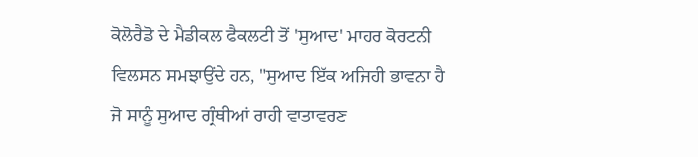ਕੋਲੋਰੈਡੋ ਦੇ ਮੈਡੀਕਲ ਫੈਕਲਟੀ ਤੋਂ 'ਸੁਆਦ' ਮਾਹਰ ਕੋਰਟਨੀ ਵਿਲਸਨ ਸਮਝਾਉਂਦੇ ਹਨ, "ਸੁਆਦ ਇੱਕ ਅਜਿਹੀ ਭਾਵਨਾ ਹੈ ਜੋ ਸਾਨੂੰ ਸੁਆਦ ਗ੍ਰੰਥੀਆਂ ਰਾਹੀ ਵਾਤਾਵਰਣ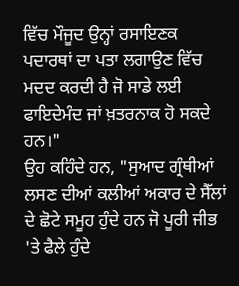ਵਿੱਚ ਮੌਜੂਦ ਉਨ੍ਹਾਂ ਰਸਾਇਣਕ ਪਦਾਰਥਾਂ ਦਾ ਪਤਾ ਲਗਾਉਣ ਵਿੱਚ ਮਦਦ ਕਰਦੀ ਹੈ ਜੋ ਸਾਡੇ ਲਈ ਫਾਇਦੇਮੰਦ ਜਾਂ ਖ਼ਤਰਨਾਕ ਹੋ ਸਕਦੇ ਹਨ।"
ਉਹ ਕਹਿੰਦੇ ਹਨ, "ਸੁਆਦ ਗ੍ਰੰਥੀਆਂ ਲਸਣ ਦੀਆਂ ਕਲੀਆਂ ਅਕਾਰ ਦੇ ਸੈੱਲਾਂ ਦੇ ਛੋਟੇ ਸਮੂਹ ਹੁੰਦੇ ਹਨ ਜੋ ਪੂਰੀ ਜੀਭ 'ਤੇ ਫੈਲੇ ਹੁੰਦੇ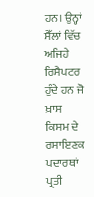ਹਨ। ਉਨ੍ਹਾਂ ਸੈੱਲਾਂ ਵਿੱਚ ਅਜਿਹੇ ਰਿਸੈਪਟਰ ਹੁੰਦੇ ਹਨ ਜੋ ਖ਼ਾਸ ਕਿਸਮ ਦੇ ਰਸਾਇਣਕ ਪਦਾਰਥਾਂ ਪ੍ਰਤੀ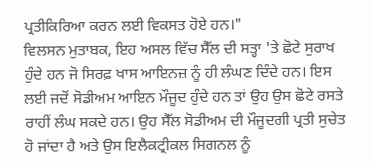ਪ੍ਰਤੀਕਿਰਿਆ ਕਰਨ ਲਈ ਵਿਕਸਤ ਹੋਏ ਹਨ।"
ਵਿਲਸਨ ਮੁਤਾਬਕ, ਇਹ ਅਸਲ ਵਿੱਚ ਸੈੱਲ ਦੀ ਸਤ੍ਹਾ 'ਤੇ ਛੋਟੇ ਸੁਰਾਖ ਹੁੰਦੇ ਹਨ ਜੋ ਸਿਰਫ਼ ਖਾਸ ਆਇਨਜ਼ ਨੂੰ ਹੀ ਲੰਘਣ ਦਿੰਦੇ ਹਨ। ਇਸ ਲਈ ਜਦੋਂ ਸੋਡੀਅਮ ਆਇਨ ਮੌਜੂਦ ਹੁੰਦੇ ਹਨ ਤਾਂ ਉਹ ਉਸ ਛੋਟੇ ਰਸਤੇ ਰਾਹੀਂ ਲੰਘ ਸਕਦੇ ਹਨ। ਉਹ ਸੈੱਲ ਸੋਡੀਅਮ ਦੀ ਮੌਜੂਦਗੀ ਪ੍ਰਤੀ ਸੁਚੇਤ ਹੋ ਜਾਂਦਾ ਹੈ ਅਤੇ ਉਸ ਇਲੈਕਟ੍ਰੀਕਲ ਸਿਗਨਲ ਨੂੰ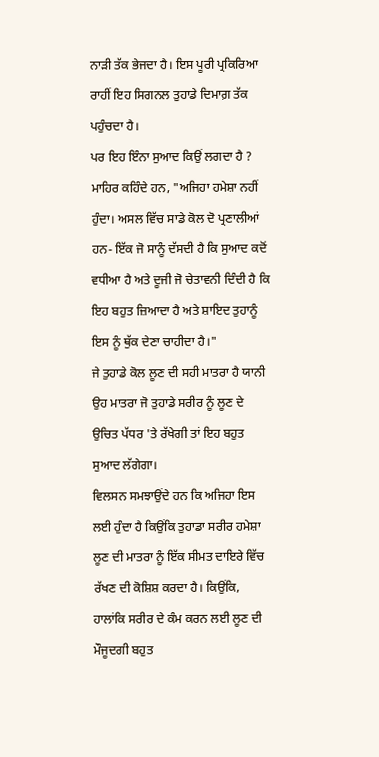ਨਾੜੀ ਤੱਕ ਭੇਜਦਾ ਹੈ। ਇਸ ਪੂਰੀ ਪ੍ਰਕਿਰਿਆ ਰਾਹੀਂ ਇਹ ਸਿਗਨਲ ਤੁਹਾਡੇ ਦਿਮਾਗ਼ ਤੱਕ ਪਹੁੰਚਦਾ ਹੈ।
ਪਰ ਇਹ ਇੰਨਾ ਸੁਆਦ ਕਿਉਂ ਲਗਦਾ ਹੈ ?
ਮਾਹਿਰ ਕਹਿੰਦੇ ਹਨ, "ਅਜਿਹਾ ਹਮੇਸ਼ਾ ਨਹੀਂ ਹੁੰਦਾ। ਅਸਲ ਵਿੱਚ ਸਾਡੇ ਕੋਲ ਦੋ ਪ੍ਰਣਾਲੀਆਂ ਹਨ- ਇੱਕ ਜੋ ਸਾਨੂੰ ਦੱਸਦੀ ਹੈ ਕਿ ਸੁਆਦ ਕਦੋਂ ਵਧੀਆ ਹੈ ਅਤੇ ਦੂਜੀ ਜੋ ਚੇਤਾਵਨੀ ਦਿੰਦੀ ਹੈ ਕਿ ਇਹ ਬਹੁਤ ਜ਼ਿਆਦਾ ਹੈ ਅਤੇ ਸ਼ਾਇਦ ਤੁਹਾਨੂੰ ਇਸ ਨੂੰ ਥੁੱਕ ਦੇਣਾ ਚਾਹੀਦਾ ਹੈ।"
ਜੇ ਤੁਹਾਡੇ ਕੋਲ ਲੂਣ ਦੀ ਸਹੀ ਮਾਤਰਾ ਹੈ ਯਾਨੀ ਉਹ ਮਾਤਰਾ ਜੋ ਤੁਹਾਡੇ ਸਰੀਰ ਨੂੰ ਲੂਣ ਦੇ ਉਚਿਤ ਪੱਧਰ 'ਤੇ ਰੱਖੇਗੀ ਤਾਂ ਇਹ ਬਹੁਤ ਸੁਆਦ ਲੱਗੇਗਾ।
ਵਿਲਸਨ ਸਮਝਾਉਂਦੇ ਹਨ ਕਿ ਅਜਿਹਾ ਇਸ ਲਈ ਹੁੰਦਾ ਹੈ ਕਿਉਂਕਿ ਤੁਹਾਡਾ ਸਰੀਰ ਹਮੇਸ਼ਾ ਲੂਣ ਦੀ ਮਾਤਰਾ ਨੂੰ ਇੱਕ ਸੀਮਤ ਦਾਇਰੇ ਵਿੱਚ ਰੱਖਣ ਦੀ ਕੋਸ਼ਿਸ਼ ਕਰਦਾ ਹੈ। ਕਿਉਂਕਿ, ਹਾਲਾਂਕਿ ਸਰੀਰ ਦੇ ਕੰਮ ਕਰਨ ਲਈ ਲੂਣ ਦੀ ਮੌਜੂਦਗੀ ਬਹੁਤ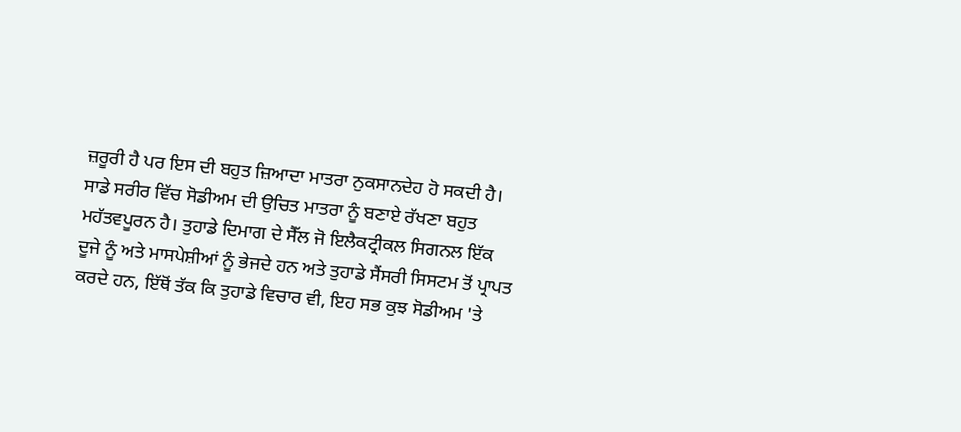ਜ਼ਰੂਰੀ ਹੈ ਪਰ ਇਸ ਦੀ ਬਹੁਤ ਜ਼ਿਆਦਾ ਮਾਤਰਾ ਨੁਕਸਾਨਦੇਹ ਹੋ ਸਕਦੀ ਹੈ।
ਸਾਡੇ ਸਰੀਰ ਵਿੱਚ ਸੋਡੀਅਮ ਦੀ ਉਚਿਤ ਮਾਤਰਾ ਨੂੰ ਬਣਾਏ ਰੱਖਣਾ ਬਹੁਤ ਮਹੱਤਵਪੂਰਨ ਹੈ। ਤੁਹਾਡੇ ਦਿਮਾਗ ਦੇ ਸੈੱਲ ਜੋ ਇਲੈਕਟ੍ਰੀਕਲ ਸਿਗਨਲ ਇੱਕ ਦੂਜੇ ਨੂੰ ਅਤੇ ਮਾਸਪੇਸ਼ੀਆਂ ਨੂੰ ਭੇਜਦੇ ਹਨ ਅਤੇ ਤੁਹਾਡੇ ਸੈਂਸਰੀ ਸਿਸਟਮ ਤੋਂ ਪ੍ਰਾਪਤ ਕਰਦੇ ਹਨ, ਇੱਥੋਂ ਤੱਕ ਕਿ ਤੁਹਾਡੇ ਵਿਚਾਰ ਵੀ, ਇਹ ਸਭ ਕੁਝ ਸੋਡੀਅਮ 'ਤੇ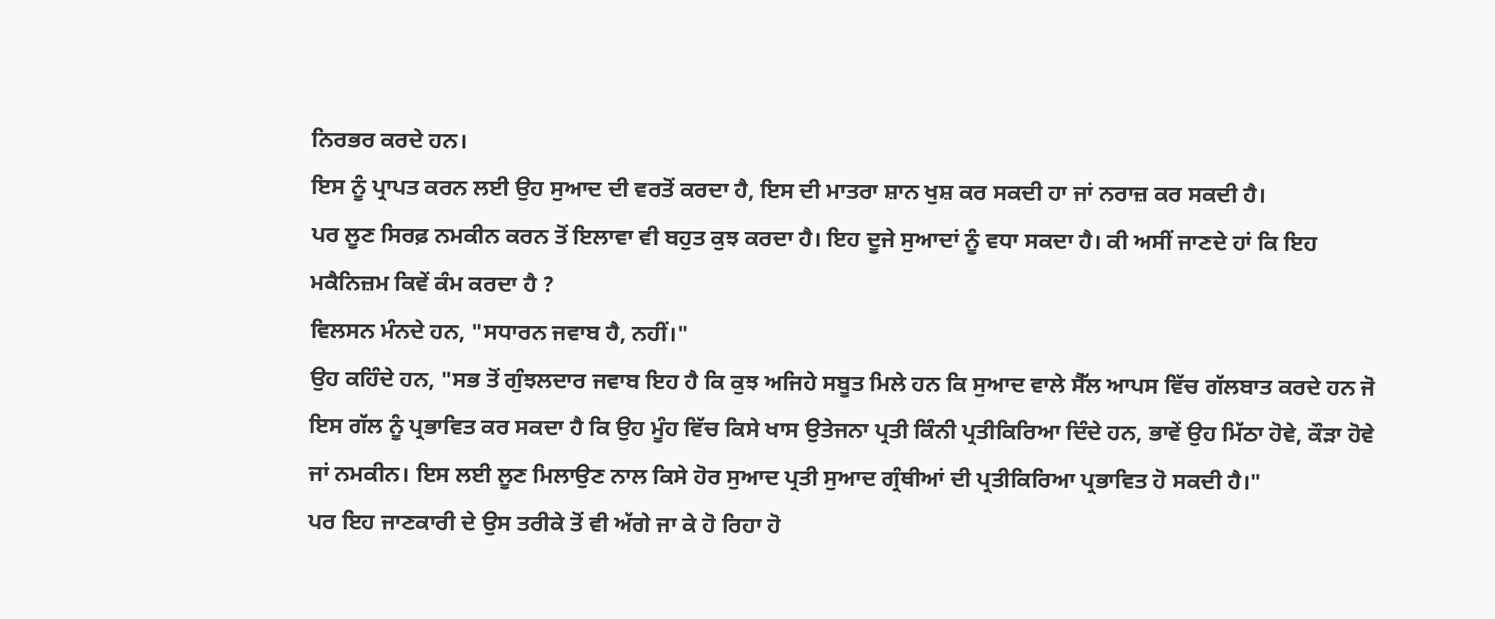ਨਿਰਭਰ ਕਰਦੇ ਹਨ।
ਇਸ ਨੂੰ ਪ੍ਰਾਪਤ ਕਰਨ ਲਈ ਉਹ ਸੁਆਦ ਦੀ ਵਰਤੋਂ ਕਰਦਾ ਹੈ, ਇਸ ਦੀ ਮਾਤਰਾ ਸ਼ਾਨ ਖੁਸ਼ ਕਰ ਸਕਦੀ ਹਾ ਜਾਂ ਨਰਾਜ਼ ਕਰ ਸਕਦੀ ਹੈ।
ਪਰ ਲੂਣ ਸਿਰਫ਼ ਨਮਕੀਨ ਕਰਨ ਤੋਂ ਇਲਾਵਾ ਵੀ ਬਹੁਤ ਕੁਝ ਕਰਦਾ ਹੈ। ਇਹ ਦੂਜੇ ਸੁਆਦਾਂ ਨੂੰ ਵਧਾ ਸਕਦਾ ਹੈ। ਕੀ ਅਸੀਂ ਜਾਣਦੇ ਹਾਂ ਕਿ ਇਹ ਮਕੈਨਿਜ਼ਮ ਕਿਵੇਂ ਕੰਮ ਕਰਦਾ ਹੈ ?
ਵਿਲਸਨ ਮੰਨਦੇ ਹਨ, "ਸਧਾਰਨ ਜਵਾਬ ਹੈ, ਨਹੀਂ।"
ਉਹ ਕਹਿੰਦੇ ਹਨ, "ਸਭ ਤੋਂ ਗੁੰਝਲਦਾਰ ਜਵਾਬ ਇਹ ਹੈ ਕਿ ਕੁਝ ਅਜਿਹੇ ਸਬੂਤ ਮਿਲੇ ਹਨ ਕਿ ਸੁਆਦ ਵਾਲੇ ਸੈੱਲ ਆਪਸ ਵਿੱਚ ਗੱਲਬਾਤ ਕਰਦੇ ਹਨ ਜੋ ਇਸ ਗੱਲ ਨੂੰ ਪ੍ਰਭਾਵਿਤ ਕਰ ਸਕਦਾ ਹੈ ਕਿ ਉਹ ਮੂੰਹ ਵਿੱਚ ਕਿਸੇ ਖਾਸ ਉਤੇਜਨਾ ਪ੍ਰਤੀ ਕਿੰਨੀ ਪ੍ਰਤੀਕਿਰਿਆ ਦਿੰਦੇ ਹਨ, ਭਾਵੇਂ ਉਹ ਮਿੱਠਾ ਹੋਵੇ, ਕੌੜਾ ਹੋਵੇ ਜਾਂ ਨਮਕੀਨ। ਇਸ ਲਈ ਲੂਣ ਮਿਲਾਉਣ ਨਾਲ ਕਿਸੇ ਹੋਰ ਸੁਆਦ ਪ੍ਰਤੀ ਸੁਆਦ ਗ੍ਰੰਥੀਆਂ ਦੀ ਪ੍ਰਤੀਕਿਰਿਆ ਪ੍ਰਭਾਵਿਤ ਹੋ ਸਕਦੀ ਹੈ।"
ਪਰ ਇਹ ਜਾਣਕਾਰੀ ਦੇ ਉਸ ਤਰੀਕੇ ਤੋਂ ਵੀ ਅੱਗੇ ਜਾ ਕੇ ਹੋ ਰਿਹਾ ਹੋ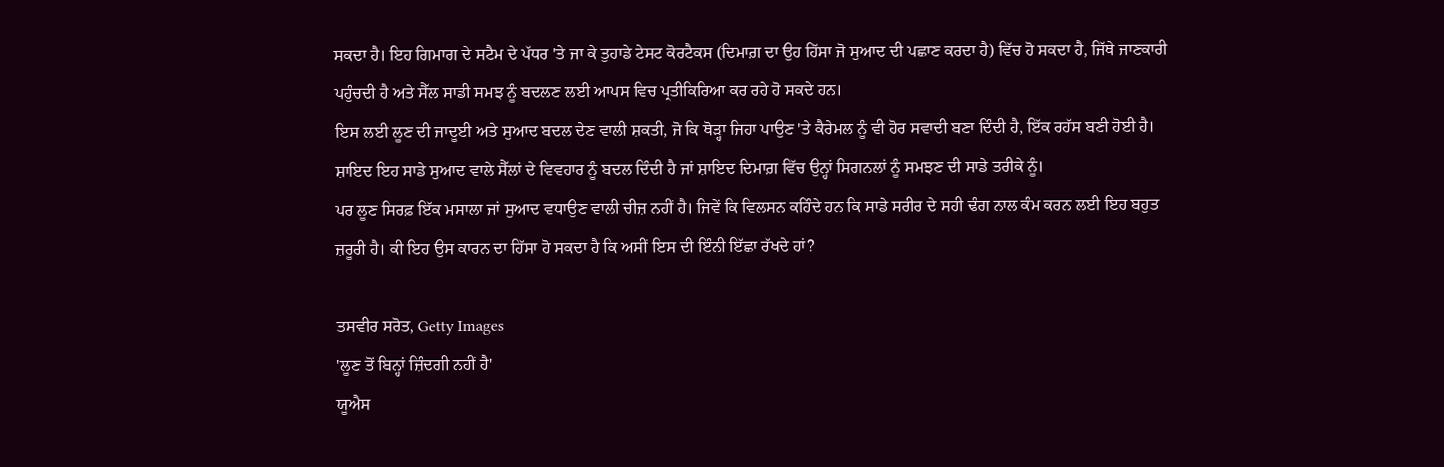ਸਕਦਾ ਹੈ। ਇਹ ਗਿਮਾਗ ਦੇ ਸਟੈਮ ਦੇ ਪੱਧਰ 'ਤੇ ਜਾ ਕੇ ਤੁਹਾਡੇ ਟੇਸਟ ਕੋਰਟੈਕਸ (ਦਿਮਾਗ਼ ਦਾ ਉਹ ਹਿੱਸਾ ਜੋ ਸੁਆਦ ਦੀ ਪਛਾਣ ਕਰਦਾ ਹੈ) ਵਿੱਚ ਹੋ ਸਕਦਾ ਹੈ, ਜਿੱਥੇ ਜਾਣਕਾਰੀ ਪਹੁੰਚਦੀ ਹੈ ਅਤੇ ਸੈੱਲ ਸਾਡੀ ਸਮਝ ਨੂੰ ਬਦਲਣ ਲਈ ਆਪਸ ਵਿਚ ਪ੍ਰਤੀਕਿਰਿਆ ਕਰ ਰਹੇ ਹੋ ਸਕਦੇ ਹਨ।
ਇਸ ਲਈ ਲੂਣ ਦੀ ਜਾਦੂਈ ਅਤੇ ਸੁਆਦ ਬਦਲ ਦੇਣ ਵਾਲੀ ਸ਼ਕਤੀ, ਜੋ ਕਿ ਥੋੜ੍ਹਾ ਜਿਹਾ ਪਾਉਣ 'ਤੇ ਕੈਰੇਮਲ ਨੂੰ ਵੀ ਹੋਰ ਸਵਾਦੀ ਬਣਾ ਦਿੰਦੀ ਹੈ, ਇੱਕ ਰਹੱਸ ਬਣੀ ਹੋਈ ਹੈ। ਸ਼ਾਇਦ ਇਹ ਸਾਡੇ ਸੁਆਦ ਵਾਲੇ ਸੈੱਲਾਂ ਦੇ ਵਿਵਹਾਰ ਨੂੰ ਬਦਲ ਦਿੰਦੀ ਹੈ ਜਾਂ ਸ਼ਾਇਦ ਦਿਮਾਗ਼ ਵਿੱਚ ਉਨ੍ਹਾਂ ਸਿਗਨਲਾਂ ਨੂੰ ਸਮਝਣ ਦੀ ਸਾਡੇ ਤਰੀਕੇ ਨੂੰ।
ਪਰ ਲੂਣ ਸਿਰਫ਼ ਇੱਕ ਮਸਾਲਾ ਜਾਂ ਸੁਆਦ ਵਧਾਉਣ ਵਾਲੀ ਚੀਜ਼ ਨਹੀਂ ਹੈ। ਜਿਵੇਂ ਕਿ ਵਿਲਸਨ ਕਹਿੰਦੇ ਹਨ ਕਿ ਸਾਡੇ ਸਰੀਰ ਦੇ ਸਹੀ ਢੰਗ ਨਾਲ ਕੰਮ ਕਰਨ ਲਈ ਇਹ ਬਹੁਤ ਜ਼ਰੂਰੀ ਹੈ। ਕੀ ਇਹ ਉਸ ਕਾਰਨ ਦਾ ਹਿੱਸਾ ਹੋ ਸਕਦਾ ਹੈ ਕਿ ਅਸੀਂ ਇਸ ਦੀ ਇੰਨੀ ਇੱਛਾ ਰੱਖਦੇ ਹਾਂ?

ਤਸਵੀਰ ਸਰੋਤ, Getty Images
'ਲੂਣ ਤੋਂ ਬਿਨ੍ਹਾਂ ਜ਼ਿੰਦਗੀ ਨਹੀਂ ਹੈ'
ਯੂਐਸ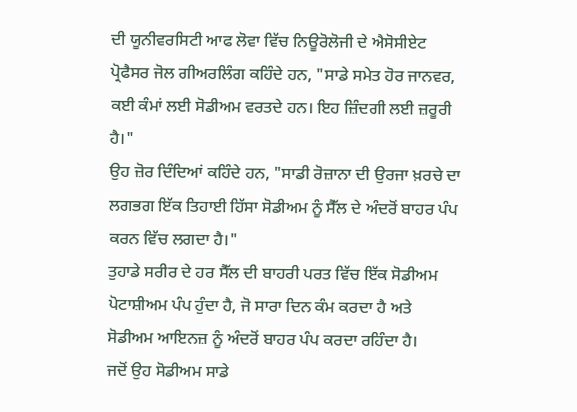ਦੀ ਯੂਨੀਵਰਸਿਟੀ ਆਫ ਲੋਵਾ ਵਿੱਚ ਨਿਊਰੋਲੋਜੀ ਦੇ ਐਸੋਸੀਏਟ ਪ੍ਰੋਫੈਸਰ ਜੋਲ ਗੀਅਰਲਿੰਗ ਕਹਿੰਦੇ ਹਨ, "ਸਾਡੇ ਸਮੇਤ ਹੋਰ ਜਾਨਵਰ, ਕਈ ਕੰਮਾਂ ਲਈ ਸੋਡੀਅਮ ਵਰਤਦੇ ਹਨ। ਇਹ ਜ਼ਿੰਦਗੀ ਲਈ ਜ਼ਰੂਰੀ ਹੈ।"
ਉਹ ਜ਼ੋਰ ਦਿੰਦਿਆਂ ਕਹਿੰਦੇ ਹਨ, "ਸਾਡੀ ਰੋਜ਼ਾਨਾ ਦੀ ਉਰਜਾ ਖ਼ਰਚੇ ਦਾ ਲਗਭਗ ਇੱਕ ਤਿਹਾਈ ਹਿੱਸਾ ਸੋਡੀਅਮ ਨੂੰ ਸੈੱਲ ਦੇ ਅੰਦਰੋਂ ਬਾਹਰ ਪੰਪ ਕਰਨ ਵਿੱਚ ਲਗਦਾ ਹੈ।"
ਤੁਹਾਡੇ ਸਰੀਰ ਦੇ ਹਰ ਸੈੱਲ ਦੀ ਬਾਹਰੀ ਪਰਤ ਵਿੱਚ ਇੱਕ ਸੋਡੀਅਮ ਪੋਟਾਸ਼ੀਅਮ ਪੰਪ ਹੁੰਦਾ ਹੈ, ਜੋ ਸਾਰਾ ਦਿਨ ਕੰਮ ਕਰਦਾ ਹੈ ਅਤੇ ਸੋਡੀਅਮ ਆਇਨਜ਼ ਨੂੰ ਅੰਦਰੋਂ ਬਾਹਰ ਪੰਪ ਕਰਦਾ ਰਹਿੰਦਾ ਹੈ।
ਜਦੋਂ ਉਹ ਸੋਡੀਅਮ ਸਾਡੇ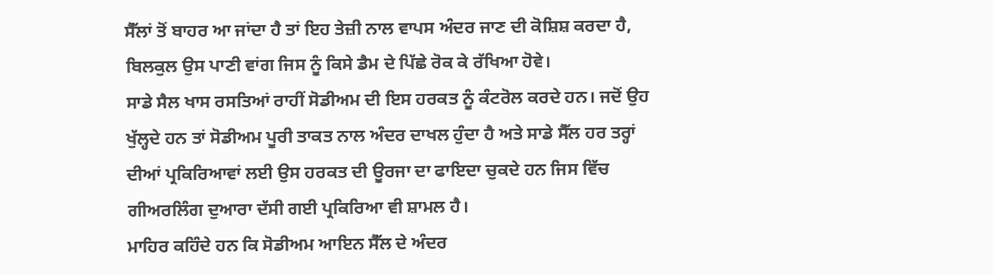ਸੈੱਲਾਂ ਤੋਂ ਬਾਹਰ ਆ ਜਾਂਦਾ ਹੈ ਤਾਂ ਇਹ ਤੇਜ਼ੀ ਨਾਲ ਵਾਪਸ ਅੰਦਰ ਜਾਣ ਦੀ ਕੋਸ਼ਿਸ਼ ਕਰਦਾ ਹੈ, ਬਿਲਕੁਲ ਉਸ ਪਾਣੀ ਵਾਂਗ ਜਿਸ ਨੂੰ ਕਿਸੇ ਡੈਮ ਦੇ ਪਿੱਛੇ ਰੋਕ ਕੇ ਰੱਖਿਆ ਹੋਵੇ।
ਸਾਡੇ ਸੈਲ ਖਾਸ ਰਸਤਿਆਂ ਰਾਹੀਂ ਸੋਡੀਅਮ ਦੀ ਇਸ ਹਰਕਤ ਨੂੰ ਕੰਟਰੋਲ ਕਰਦੇ ਹਨ। ਜਦੋਂ ਉਹ ਖੁੱਲ੍ਹਦੇ ਹਨ ਤਾਂ ਸੋਡੀਅਮ ਪੂਰੀ ਤਾਕਤ ਨਾਲ ਅੰਦਰ ਦਾਖਲ ਹੁੰਦਾ ਹੈ ਅਤੇ ਸਾਡੇ ਸੈੱਲ ਹਰ ਤਰ੍ਹਾਂ ਦੀਆਂ ਪ੍ਰਕਿਰਿਆਵਾਂ ਲਈ ਉਸ ਹਰਕਤ ਦੀ ਊਰਜਾ ਦਾ ਫਾਇਦਾ ਚੁਕਦੇ ਹਨ ਜਿਸ ਵਿੱਚ ਗੀਅਰਲਿੰਗ ਦੁਆਰਾ ਦੱਸੀ ਗਈ ਪ੍ਰਕਿਰਿਆ ਵੀ ਸ਼ਾਮਲ ਹੈ।
ਮਾਹਿਰ ਕਹਿੰਦੇ ਹਨ ਕਿ ਸੋਡੀਅਮ ਆਇਨ ਸੈੱਲ ਦੇ ਅੰਦਰ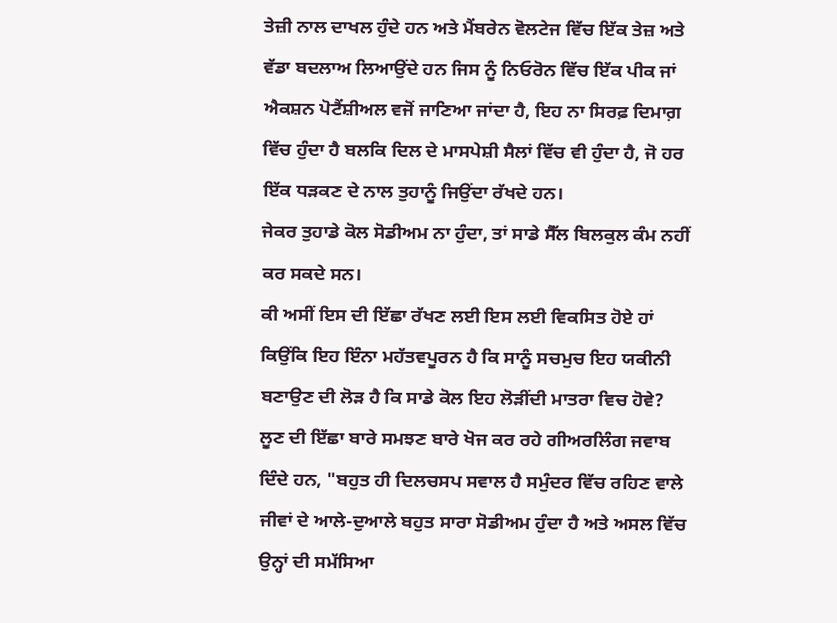ਤੇਜ਼ੀ ਨਾਲ ਦਾਖਲ ਹੁੰਦੇ ਹਨ ਅਤੇ ਮੈਂਬਰੇਨ ਵੋਲਟੇਜ ਵਿੱਚ ਇੱਕ ਤੇਜ਼ ਅਤੇ ਵੱਡਾ ਬਦਲਾਅ ਲਿਆਉਂਦੇ ਹਨ ਜਿਸ ਨੂੰ ਨਿਓਰੋਨ ਵਿੱਚ ਇੱਕ ਪੀਕ ਜਾਂ ਐਕਸ਼ਨ ਪੋਟੈਂਸ਼ੀਅਲ ਵਜੋਂ ਜਾਣਿਆ ਜਾਂਦਾ ਹੈ, ਇਹ ਨਾ ਸਿਰਫ਼ ਦਿਮਾਗ਼ ਵਿੱਚ ਹੁੰਦਾ ਹੈ ਬਲਕਿ ਦਿਲ ਦੇ ਮਾਸਪੇਸ਼ੀ ਸੈਲਾਂ ਵਿੱਚ ਵੀ ਹੁੰਦਾ ਹੈ, ਜੋ ਹਰ ਇੱਕ ਧੜਕਣ ਦੇ ਨਾਲ ਤੁਹਾਨੂੰ ਜਿਉਂਦਾ ਰੱਖਦੇ ਹਨ।
ਜੇਕਰ ਤੁਹਾਡੇ ਕੋਲ ਸੋਡੀਅਮ ਨਾ ਹੁੰਦਾ, ਤਾਂ ਸਾਡੇ ਸੈੱਲ ਬਿਲਕੁਲ ਕੰਮ ਨਹੀਂ ਕਰ ਸਕਦੇ ਸਨ।
ਕੀ ਅਸੀਂ ਇਸ ਦੀ ਇੱਛਾ ਰੱਖਣ ਲਈ ਇਸ ਲਈ ਵਿਕਸਿਤ ਹੋਏ ਹਾਂ ਕਿਉਂਕਿ ਇਹ ਇੰਨਾ ਮਹੱਤਵਪੂਰਨ ਹੈ ਕਿ ਸਾਨੂੰ ਸਚਮੁਚ ਇਹ ਯਕੀਨੀ ਬਣਾਉਣ ਦੀ ਲੋੜ ਹੈ ਕਿ ਸਾਡੇ ਕੋਲ ਇਹ ਲੋੜੀਂਦੀ ਮਾਤਰਾ ਵਿਚ ਹੋਵੇ?
ਲੂਣ ਦੀ ਇੱਛਾ ਬਾਰੇ ਸਮਝਣ ਬਾਰੇ ਖੋਜ ਕਰ ਰਹੇ ਗੀਅਰਲਿੰਗ ਜਵਾਬ ਦਿੰਦੇ ਹਨ, "ਬਹੁਤ ਹੀ ਦਿਲਚਸਪ ਸਵਾਲ ਹੈ ਸਮੁੰਦਰ ਵਿੱਚ ਰਹਿਣ ਵਾਲੇ ਜੀਵਾਂ ਦੇ ਆਲੇ-ਦੁਆਲੇ ਬਹੁਤ ਸਾਰਾ ਸੋਡੀਅਮ ਹੁੰਦਾ ਹੈ ਅਤੇ ਅਸਲ ਵਿੱਚ ਉਨ੍ਹਾਂ ਦੀ ਸਮੱਸਿਆ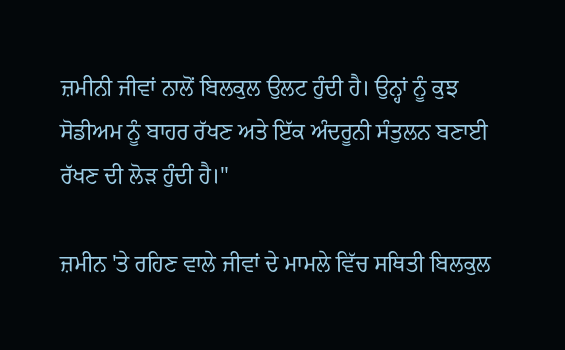ਜ਼ਮੀਨੀ ਜੀਵਾਂ ਨਾਲੋਂ ਬਿਲਕੁਲ ਉਲਟ ਹੁੰਦੀ ਹੈ। ਉਨ੍ਹਾਂ ਨੂੰ ਕੁਝ ਸੋਡੀਅਮ ਨੂੰ ਬਾਹਰ ਰੱਖਣ ਅਤੇ ਇੱਕ ਅੰਦਰੂਨੀ ਸੰਤੁਲਨ ਬਣਾਈ ਰੱਖਣ ਦੀ ਲੋੜ ਹੁੰਦੀ ਹੈ।"

ਜ਼ਮੀਨ 'ਤੇ ਰਹਿਣ ਵਾਲੇ ਜੀਵਾਂ ਦੇ ਮਾਮਲੇ ਵਿੱਚ ਸਥਿਤੀ ਬਿਲਕੁਲ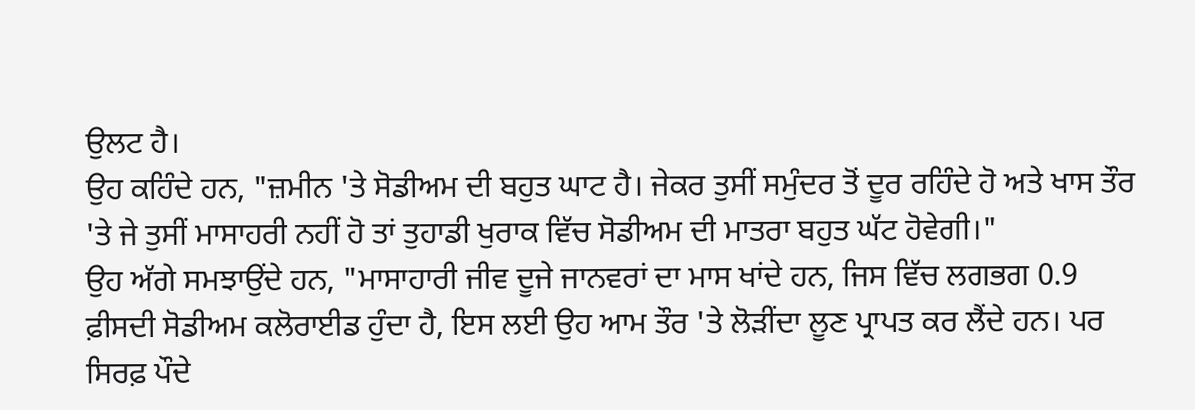ਉਲਟ ਹੈ।
ਉਹ ਕਹਿੰਦੇ ਹਨ, "ਜ਼ਮੀਨ 'ਤੇ ਸੋਡੀਅਮ ਦੀ ਬਹੁਤ ਘਾਟ ਹੈ। ਜੇਕਰ ਤੁਸੀਂ ਸਮੁੰਦਰ ਤੋਂ ਦੂਰ ਰਹਿੰਦੇ ਹੋ ਅਤੇ ਖਾਸ ਤੌਰ 'ਤੇ ਜੇ ਤੁਸੀਂ ਮਾਸਾਹਰੀ ਨਹੀਂ ਹੋ ਤਾਂ ਤੁਹਾਡੀ ਖੁਰਾਕ ਵਿੱਚ ਸੋਡੀਅਮ ਦੀ ਮਾਤਰਾ ਬਹੁਤ ਘੱਟ ਹੋਵੇਗੀ।"
ਉਹ ਅੱਗੇ ਸਮਝਾਉਂਦੇ ਹਨ, "ਮਾਸਾਹਾਰੀ ਜੀਵ ਦੂਜੇ ਜਾਨਵਰਾਂ ਦਾ ਮਾਸ ਖਾਂਦੇ ਹਨ, ਜਿਸ ਵਿੱਚ ਲਗਭਗ 0.9 ਫ਼ੀਸਦੀ ਸੋਡੀਅਮ ਕਲੋਰਾਈਡ ਹੁੰਦਾ ਹੈ, ਇਸ ਲਈ ਉਹ ਆਮ ਤੌਰ 'ਤੇ ਲੋੜੀਂਦਾ ਲੂਣ ਪ੍ਰਾਪਤ ਕਰ ਲੈਂਦੇ ਹਨ। ਪਰ ਸਿਰਫ਼ ਪੌਦੇ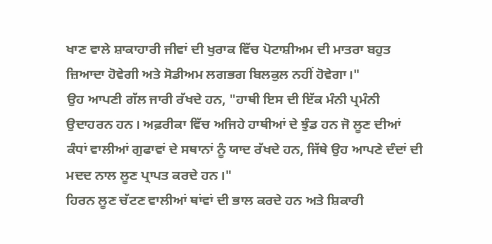ਖਾਣ ਵਾਲੇ ਸ਼ਾਕਾਹਾਰੀ ਜੀਵਾਂ ਦੀ ਖੁਰਾਕ ਵਿੱਚ ਪੋਟਾਸ਼ੀਅਮ ਦੀ ਮਾਤਰਾ ਬਹੁਤ ਜ਼ਿਆਦਾ ਹੋਵੇਗੀ ਅਤੇ ਸੋਡੀਅਮ ਲਗਭਗ ਬਿਲਕੁਲ ਨਹੀਂ ਹੋਵੇਗਾ।"
ਉਹ ਆਪਣੀ ਗੱਲ ਜਾਰੀ ਰੱਖਦੇ ਹਨ, "ਹਾਥੀ ਇਸ ਦੀ ਇੱਕ ਮੰਨੀ ਪ੍ਰਮੰਨੀ ਉਦਾਹਰਨ ਹਨ। ਅਫ਼ਰੀਕਾ ਵਿੱਚ ਅਜਿਹੇ ਹਾਥੀਆਂ ਦੇ ਝੁੰਡ ਹਨ ਜੋ ਲੂਣ ਦੀਆਂ ਕੰਧਾਂ ਵਾਲੀਆਂ ਗੁਫਾਵਾਂ ਦੇ ਸਥਾਨਾਂ ਨੂੰ ਯਾਦ ਰੱਖਦੇ ਹਨ, ਜਿੱਥੇ ਉਹ ਆਪਣੇ ਦੰਦਾਂ ਦੀ ਮਦਦ ਨਾਲ ਲੂਣ ਪ੍ਰਾਪਤ ਕਰਦੇ ਹਨ।"
ਹਿਰਨ ਲੂਣ ਚੱਟਣ ਵਾਲੀਆਂ ਥਾਂਵਾਂ ਦੀ ਭਾਲ ਕਰਦੇ ਹਨ ਅਤੇ ਸ਼ਿਕਾਰੀ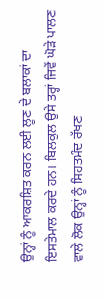ਉਨ੍ਹਾਂ ਨੂੰ ਆਕਰਸ਼ਿਤ ਕਰਨ ਲਈ ਲੂਣ ਦੇ ਬਲਾਕਾਂ ਦਾ ਇਸਤੇਮਾਲ ਕਰਦੇ ਹਨ। ਬਿਲਕੁਲ ਉਸੇ ਤਰ੍ਹਾਂ ਜਿਵੇਂ ਘੋੜੇ ਪਾਲਣ ਵਾਲੇ ਲੋਕ ਉਨ੍ਹਾਂ ਨੂੰ ਸਿਹਤਮੰਦ ਰੱਖਣ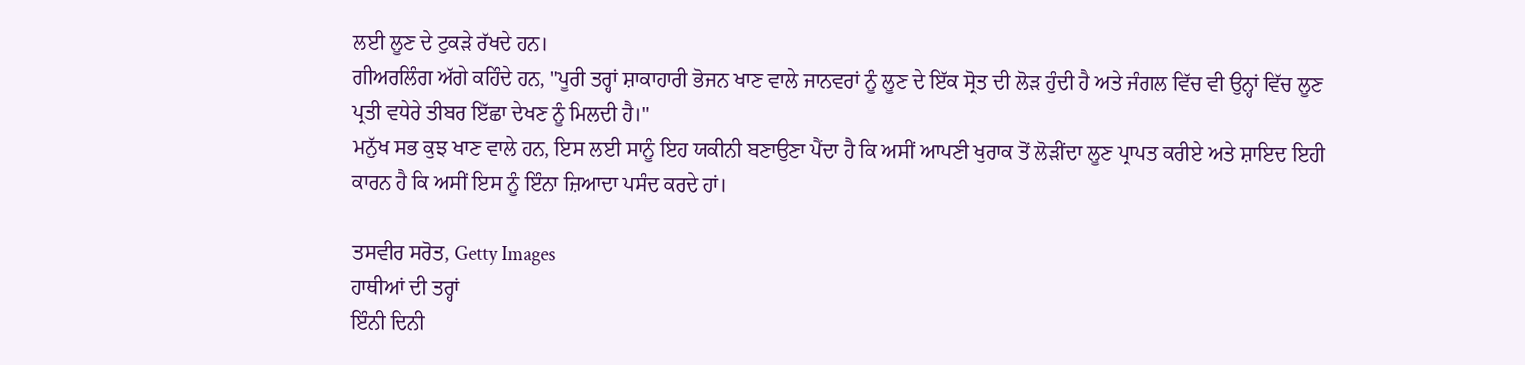ਲਈ ਲੂਣ ਦੇ ਟੁਕੜੇ ਰੱਖਦੇ ਹਨ।
ਗੀਅਰਲਿੰਗ ਅੱਗੇ ਕਹਿੰਦੇ ਹਨ, "ਪੂਰੀ ਤਰ੍ਹਾਂ ਸ਼ਾਕਾਹਾਰੀ ਭੋਜਨ ਖਾਣ ਵਾਲੇ ਜਾਨਵਰਾਂ ਨੂੰ ਲੂਣ ਦੇ ਇੱਕ ਸ੍ਰੋਤ ਦੀ ਲੋੜ ਹੁੰਦੀ ਹੈ ਅਤੇ ਜੰਗਲ ਵਿੱਚ ਵੀ ਉਨ੍ਹਾਂ ਵਿੱਚ ਲੂਣ ਪ੍ਰਤੀ ਵਧੇਰੇ ਤੀਬਰ ਇੱਛਾ ਦੇਖਣ ਨੂੰ ਮਿਲਦੀ ਹੈ।"
ਮਨੁੱਖ ਸਭ ਕੁਝ ਖਾਣ ਵਾਲੇ ਹਨ, ਇਸ ਲਈ ਸਾਨੂੰ ਇਹ ਯਕੀਨੀ ਬਣਾਉਣਾ ਪੈਂਦਾ ਹੈ ਕਿ ਅਸੀਂ ਆਪਣੀ ਖੁਰਾਕ ਤੋਂ ਲੋੜੀਂਦਾ ਲੂਣ ਪ੍ਰਾਪਤ ਕਰੀਏ ਅਤੇ ਸ਼ਾਇਦ ਇਹੀ ਕਾਰਨ ਹੈ ਕਿ ਅਸੀਂ ਇਸ ਨੂੰ ਇੰਨਾ ਜ਼ਿਆਦਾ ਪਸੰਦ ਕਰਦੇ ਹਾਂ।

ਤਸਵੀਰ ਸਰੋਤ, Getty Images
ਹਾਥੀਆਂ ਦੀ ਤਰ੍ਹਾਂ
ਇੰਨੀ ਦਿਨੀ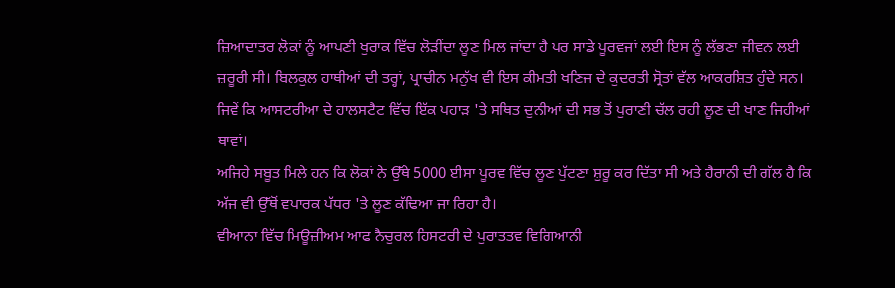ਜ਼ਿਆਦਾਤਰ ਲੋਕਾਂ ਨੂੰ ਆਪਣੀ ਖੁਰਾਕ ਵਿੱਚ ਲੋੜੀਂਦਾ ਲੂਣ ਮਿਲ ਜਾਂਦਾ ਹੈ ਪਰ ਸਾਡੇ ਪੂਰਵਜਾਂ ਲਈ ਇਸ ਨੂੰ ਲੱਭਣਾ ਜੀਵਨ ਲਈ ਜ਼ਰੂਰੀ ਸੀ। ਬਿਲਕੁਲ ਹਾਥੀਆਂ ਦੀ ਤਰ੍ਹਾਂ, ਪ੍ਰਾਚੀਨ ਮਨੁੱਖ ਵੀ ਇਸ ਕੀਮਤੀ ਖਣਿਜ ਦੇ ਕੁਦਰਤੀ ਸ੍ਰੋਤਾਂ ਵੱਲ ਆਕਰਸ਼ਿਤ ਹੁੰਦੇ ਸਨ।
ਜਿਵੇਂ ਕਿ ਆਸਟਰੀਆ ਦੇ ਹਾਲਸਟੈਟ ਵਿੱਚ ਇੱਕ ਪਹਾੜ 'ਤੇ ਸਥਿਤ ਦੁਨੀਆਂ ਦੀ ਸਭ ਤੋਂ ਪੁਰਾਣੀ ਚੱਲ ਰਹੀ ਲੂਣ ਦੀ ਖਾਣ ਜਿਹੀਆਂ ਥਾਵਾਂ।
ਅਜਿਹੇ ਸਬੂਤ ਮਿਲੇ ਹਨ ਕਿ ਲੋਕਾਂ ਨੇ ਉੱਥੇ 5000 ਈਸਾ ਪੂਰਵ ਵਿੱਚ ਲੂਣ ਪੁੱਟਣਾ ਸ਼ੁਰੂ ਕਰ ਦਿੱਤਾ ਸੀ ਅਤੇ ਹੈਰਾਨੀ ਦੀ ਗੱਲ ਹੈ ਕਿ ਅੱਜ ਵੀ ਉੱਥੋਂ ਵਪਾਰਕ ਪੱਧਰ 'ਤੇ ਲੂਣ ਕੱਢਿਆ ਜਾ ਰਿਹਾ ਹੈ।
ਵੀਆਨਾ ਵਿੱਚ ਮਿਊਜ਼ੀਅਮ ਆਫ ਨੈਚੁਰਲ ਹਿਸਟਰੀ ਦੇ ਪੁਰਾਤਤਵ ਵਿਗਿਆਨੀ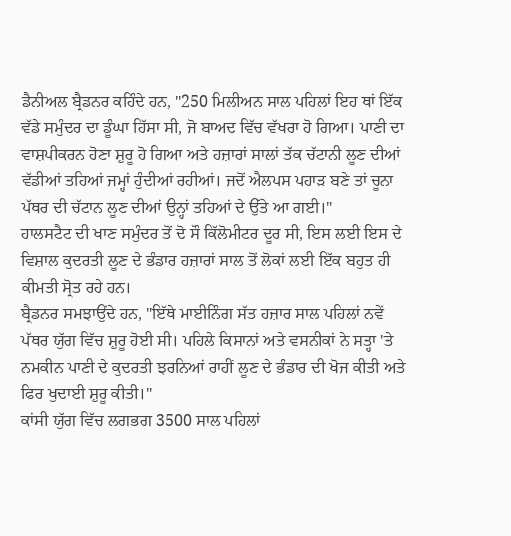ਡੈਨੀਅਲ ਬ੍ਰੈਡਨਰ ਕਹਿੰਦੇ ਹਨ, "250 ਮਿਲੀਅਨ ਸਾਲ ਪਹਿਲਾਂ ਇਹ ਥਾਂ ਇੱਕ ਵੱਡੇ ਸਮੁੰਦਰ ਦਾ ਡੂੰਘਾ ਹਿੱਸਾ ਸੀ, ਜੋ ਬਾਅਦ ਵਿੱਚ ਵੱਖਰਾ ਹੋ ਗਿਆ। ਪਾਣੀ ਦਾ ਵਾਸ਼ਪੀਕਰਨ ਹੋਣਾ ਸ਼ੁਰੂ ਹੋ ਗਿਆ ਅਤੇ ਹਜ਼ਾਰਾਂ ਸਾਲਾਂ ਤੱਕ ਚੱਟਾਨੀ ਲੂਣ ਦੀਆਂ ਵੱਡੀਆਂ ਤਹਿਆਂ ਜਮ੍ਹਾਂ ਹੁੰਦੀਆਂ ਰਹੀਆਂ। ਜਦੋਂ ਐਲਪਸ ਪਹਾੜ ਬਣੇ ਤਾਂ ਚੂਨਾ ਪੱਥਰ ਦੀ ਚੱਟਾਨ ਲੂਣ ਦੀਆਂ ਉਨ੍ਹਾਂ ਤਹਿਆਂ ਦੇ ਉੱਤੇ ਆ ਗਈ।"
ਹਾਲਸਟੈਟ ਦੀ ਖਾਣ ਸਮੁੰਦਰ ਤੋਂ ਦੋ ਸੌ ਕਿੱਲੋਮੀਟਰ ਦੂਰ ਸੀ, ਇਸ ਲਈ ਇਸ ਦੇ ਵਿਸ਼ਾਲ ਕੁਦਰਤੀ ਲੂਣ ਦੇ ਭੰਡਾਰ ਹਜ਼ਾਰਾਂ ਸਾਲ ਤੋਂ ਲੋਕਾਂ ਲਈ ਇੱਕ ਬਹੁਤ ਹੀ ਕੀਮਤੀ ਸ੍ਰੋਤ ਰਹੇ ਹਨ।
ਬ੍ਰੈਡਨਰ ਸਮਝਾਉਂਦੇ ਹਨ, "ਇੱਥੇ ਮਾਈਨਿੰਗ ਸੱਤ ਹਜ਼ਾਰ ਸਾਲ ਪਹਿਲਾਂ ਨਵੇਂ ਪੱਥਰ ਯੁੱਗ ਵਿੱਚ ਸ਼ੁਰੂ ਹੋਈ ਸੀ। ਪਹਿਲੇ ਕਿਸਾਨਾਂ ਅਤੇ ਵਸਨੀਕਾਂ ਨੇ ਸਤ੍ਹਾ 'ਤੇ ਨਮਕੀਨ ਪਾਣੀ ਦੇ ਕੁਦਰਤੀ ਝਰਨਿਆਂ ਰਾਹੀਂ ਲੂਣ ਦੇ ਭੰਡਾਰ ਦੀ ਖੋਜ ਕੀਤੀ ਅਤੇ ਫਿਰ ਖੁਦਾਈ ਸ਼ੁਰੂ ਕੀਤੀ।"
ਕਾਂਸੀ ਯੁੱਗ ਵਿੱਚ ਲਗਭਗ 3500 ਸਾਲ ਪਹਿਲਾਂ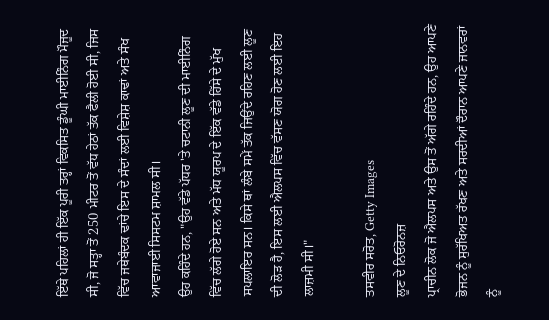ਇੱਥੇ ਪਹਿਲਾਂ ਹੀ ਇੱਕ ਪੂਰੀ ਤਰ੍ਹਾਂ ਵਿਕਸਿਤ ਡੂੰਘੀ ਮਾਈਨਿੰਗ ਮੌਜੂਦ ਸੀ, ਜੋ ਸਤ੍ਹਾ ਤੋਂ 250 ਮੀਟਰ ਤੋਂ ਵੱਧ ਹੇਠਾਂ ਤੱਕ ਫੈਲੀ ਹੋਈ ਸੀ, ਜਿਸ ਵਿੱਚ ਜਥੇਬੰਦਕ ਢਾਂਚੇ ਇਸ ਦੇ ਸੰਦਾਂ ਲਈ ਵਿਸ਼ੇਸ਼ ਕਾਢਾਂ ਅਤੇ ਸੰਖ ਆਵਾਜਾਈ ਸਿਸਟਮ ਸ਼ਾਮਲ ਸੀ।
ਉਹ ਕਹਿੰਦੇ ਹਨ, "ਉਹ ਵੱਡੇ ਪੱਧਰ 'ਤੇ ਚਟਾਨੀ ਲੂਣ ਦੀ ਮਾਈਨਿੰਗ ਵਿੱਚ ਲੱਗੇ ਹੋਏ ਸਨ ਅਤੇ ਮੱਧ ਯੂਰਪ ਦੇ ਇੱਕ ਵੱਡੇ ਹਿੱਸੇ ਦੇ ਮੁੱਖ ਸਪਲਾਇਰ ਸਨ। ਕਿਸੇ ਥਾਂ ਲੰਬੇ ਸਮੇਂ ਤੱਕ ਜਿਉਂਦੇ ਰਹਿਣ ਲਈ ਲੂਣ ਦੀ ਲੋੜ ਹੈ, ਇਸ ਲਈ ਐਲਪਸ ਵਿੱਚ ਵੱਸਣ ਯੋਗ ਹੋਣ ਲਈ ਇਹ ਲਾਜ਼ਮੀ ਸੀ।"

ਤਸਵੀਰ ਸਰੋਤ, Getty Images
ਲੂਣ ਦੇ ਨਿਓਰੋਨਜ਼
ਪ੍ਰਾਚੀਨ ਲੋਕ ਜੋ ਐਲਪਸ ਅਤੇ ਉਸ ਤੋਂ ਅੱਗੇ ਰਹਿੰਦੇ ਹਨ, ਉਹ ਆਪਣੇ ਭੋਜਨ ਨੂੰ ਸੁਰੱਖਿਅਤ ਰੱਖਣ ਅਤੇ ਸਰਦੀਆਂ ਦੌਰਾਨ ਆਪਣੇ ਜਾਨਵਰਾਂ ਨੂੰ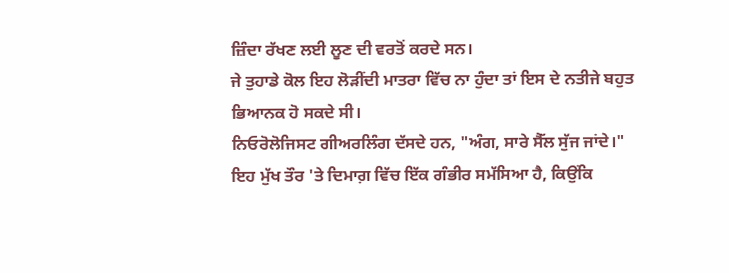ਜ਼ਿੰਦਾ ਰੱਖਣ ਲਈ ਲੂਣ ਦੀ ਵਰਤੋਂ ਕਰਦੇ ਸਨ।
ਜੇ ਤੁਹਾਡੇ ਕੋਲ ਇਹ ਲੋੜੀਂਦੀ ਮਾਤਰਾ ਵਿੱਚ ਨਾ ਹੁੰਦਾ ਤਾਂ ਇਸ ਦੇ ਨਤੀਜੇ ਬਹੁਤ ਭਿਆਨਕ ਹੋ ਸਕਦੇ ਸੀ।
ਨਿਓਰੋਲੋਜਿਸਟ ਗੀਅਰਲਿੰਗ ਦੱਸਦੇ ਹਨ, "ਅੰਗ, ਸਾਰੇ ਸੈੱਲ ਸੁੱਜ ਜਾਂਦੇ।"
ਇਹ ਮੁੱਖ ਤੌਰ 'ਤੇ ਦਿਮਾਗ਼ ਵਿੱਚ ਇੱਕ ਗੰਭੀਰ ਸਮੱਸਿਆ ਹੈ, ਕਿਉਂਕਿ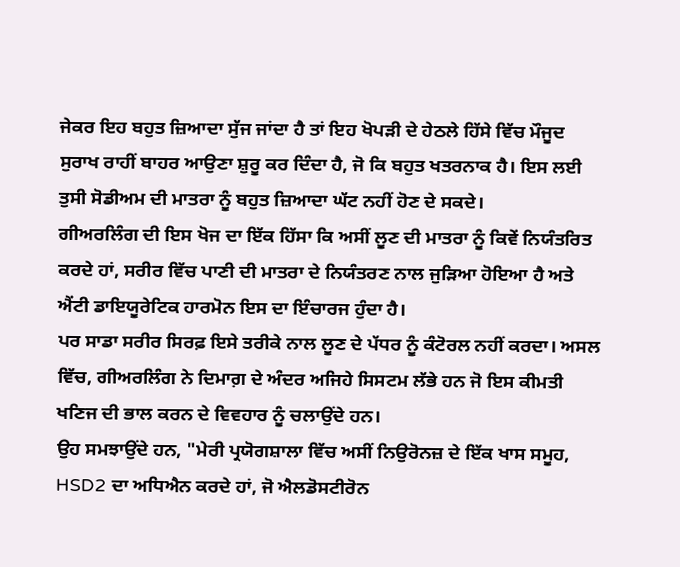ਜੇਕਰ ਇਹ ਬਹੁਤ ਜ਼ਿਆਦਾ ਸੁੱਜ ਜਾਂਦਾ ਹੈ ਤਾਂ ਇਹ ਖੋਪੜੀ ਦੇ ਹੇਠਲੇ ਹਿੱਸੇ ਵਿੱਚ ਮੌਜੂਦ ਸੁਰਾਖ ਰਾਹੀਂ ਬਾਹਰ ਆਉਣਾ ਸ਼ੁਰੂ ਕਰ ਦਿੰਦਾ ਹੈ, ਜੋ ਕਿ ਬਹੁਤ ਖਤਰਨਾਕ ਹੈ। ਇਸ ਲਈ ਤੁਸੀ ਸੋਡੀਅਮ ਦੀ ਮਾਤਰਾ ਨੂੰ ਬਹੁਤ ਜ਼ਿਆਦਾ ਘੱਟ ਨਹੀਂ ਹੋਣ ਦੇ ਸਕਦੇ।
ਗੀਅਰਲਿੰਗ ਦੀ ਇਸ ਖੋਜ ਦਾ ਇੱਕ ਹਿੱਸਾ ਕਿ ਅਸੀਂ ਲੂਣ ਦੀ ਮਾਤਰਾ ਨੂੰ ਕਿਵੇਂ ਨਿਯੰਤਰਿਤ ਕਰਦੇ ਹਾਂ, ਸਰੀਰ ਵਿੱਚ ਪਾਣੀ ਦੀ ਮਾਤਰਾ ਦੇ ਨਿਯੰਤਰਣ ਨਾਲ ਜੁੜਿਆ ਹੋਇਆ ਹੈ ਅਤੇ ਐਂਟੀ ਡਾਇਯੂਰੇਟਿਕ ਹਾਰਮੋਨ ਇਸ ਦਾ ਇੰਚਾਰਜ ਹੁੰਦਾ ਹੈ।
ਪਰ ਸਾਡਾ ਸਰੀਰ ਸਿਰਫ਼ ਇਸੇ ਤਰੀਕੇ ਨਾਲ ਲੂਣ ਦੇ ਪੱਧਰ ਨੂੰ ਕੰਟੋਰਲ ਨਹੀਂ ਕਰਦਾ। ਅਸਲ ਵਿੱਚ, ਗੀਅਰਲਿੰਗ ਨੇ ਦਿਮਾਗ਼ ਦੇ ਅੰਦਰ ਅਜਿਹੇ ਸਿਸਟਮ ਲੱਭੇ ਹਨ ਜੋ ਇਸ ਕੀਮਤੀ ਖਣਿਜ ਦੀ ਭਾਲ ਕਰਨ ਦੇ ਵਿਵਹਾਰ ਨੂੰ ਚਲਾਉਂਦੇ ਹਨ।
ਉਹ ਸਮਝਾਉਂਦੇ ਹਨ, "ਮੇਰੀ ਪ੍ਰਯੋਗਸ਼ਾਲਾ ਵਿੱਚ ਅਸੀਂ ਨਿਉਰੋਨਜ਼ ਦੇ ਇੱਕ ਖਾਸ ਸਮੂਹ, HSD2 ਦਾ ਅਧਿਐਨ ਕਰਦੇ ਹਾਂ, ਜੋ ਐਲਡੋਸਟੀਰੋਨ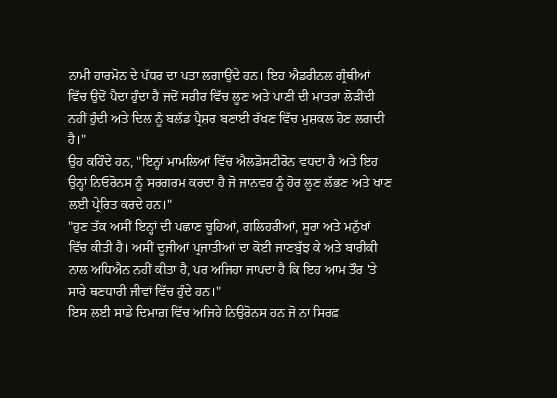ਨਾਮੀ ਹਾਰਮੋਨ ਦੇ ਪੱਧਰ ਦਾ ਪਤਾ ਲਗਾਉਂਦੇ ਹਨ। ਇਹ ਐਡਰੀਨਲ ਗ੍ਰੰਥੀਆਂ ਵਿੱਚ ਉਦੋਂ ਪੈਦਾ ਹੁੰਦਾ ਹੈ ਜਦੋਂ ਸਰੀਰ ਵਿੱਚ ਲੂਣ ਅਤੇ ਪਾਣੀ ਦੀ ਮਾਤਰਾ ਲੋੜੀਂਦੀ ਨਹੀਂ ਹੁੰਦੀ ਅਤੇ ਦਿਲ ਨੂੰ ਬਲੱਡ ਪ੍ਰੈਸ਼ਰ ਬਣਾਈ ਰੱਖਣ ਵਿੱਚ ਮੁਸ਼ਕਲ ਹੋਣ ਲਗਦੀ ਹੈ।"
ਉਹ ਕਹਿੰਦੇ ਹਨ, "ਇਨ੍ਹਾਂ ਮਾਮਲਿਆਂ ਵਿੱਚ ਐਲਡੋਸਟੀਰੋਨ ਵਧਦਾ ਹੈ ਅਤੇ ਇਹ ਉਨ੍ਹਾਂ ਨਿਓਰੋਨਸ ਨੂੰ ਸਰਗਰਮ ਕਰਦਾ ਹੈ ਜੋ ਜਾਨਵਰ ਨੂੰ ਹੋਰ ਲੂਣ ਲੱਭਣ ਅਤੇ ਖਾਣ ਲਈ ਪ੍ਰੇਰਿਤ ਕਰਦੇ ਹਨ।"
"ਹੁਣ ਤੱਕ ਅਸੀਂ ਇਨ੍ਹਾਂ ਦੀ ਪਛਾਣ ਚੂਹਿਆਂ, ਗਲਿਹਰੀਆਂ, ਸੂਰਾ ਅਤੇ ਮਨੁੱਖਾਂ ਵਿੱਚ ਕੀਤੀ ਹੈ। ਅਸੀਂ ਦੂਜੀਆਂ ਪ੍ਰਜਾਤੀਆਂ ਦਾ ਕੋਈ ਜਾਣਬੁੱਝ ਕੇ ਅਤੇ ਬਾਰੀਕੀ ਨਾਲ ਅਧਿਐਨ ਨਹੀਂ ਕੀਤਾ ਹੈ, ਪਰ ਅਜਿਹਾ ਜਾਪਦਾ ਹੈ ਕਿ ਇਹ ਆਮ ਤੌਰ 'ਤੇ ਸਾਰੇ ਥਣਧਾਰੀ ਜੀਵਾਂ ਵਿੱਚ ਹੁੰਦੇ ਹਨ।"
ਇਸ ਲਈ ਸਾਡੇ ਦਿਮਾਗ਼ ਵਿੱਚ ਅਜਿਹੇ ਨਿਉਰੋਨਸ ਹਨ ਜੋ ਨਾ ਸਿਰਫ਼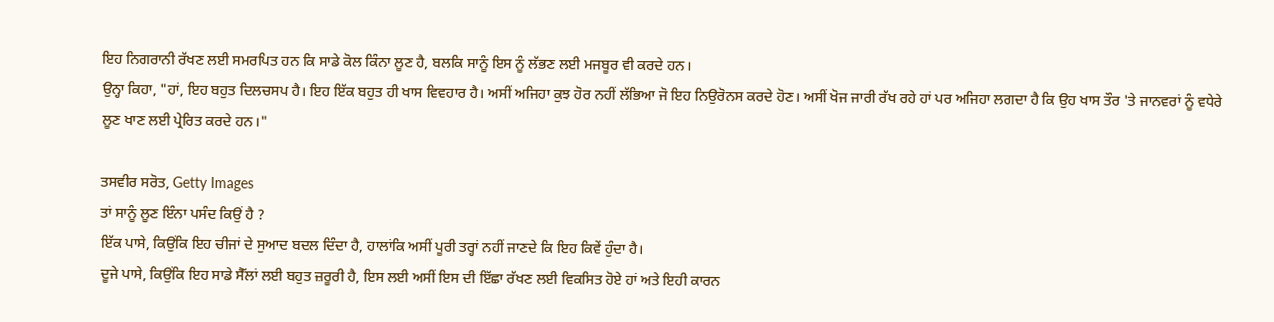ਇਹ ਨਿਗਰਾਨੀ ਰੱਖਣ ਲਈ ਸਮਰਪਿਤ ਹਨ ਕਿ ਸਾਡੇ ਕੋਲ ਕਿੰਨਾ ਲੂਣ ਹੈ, ਬਲਕਿ ਸਾਨੂੰ ਇਸ ਨੂੰ ਲੱਭਣ ਲਈ ਮਜਬੂਰ ਵੀ ਕਰਦੇ ਹਨ।
ਉਨ੍ਹਾ ਕਿਹਾ, "ਹਾਂ, ਇਹ ਬਹੁਤ ਦਿਲਚਸਪ ਹੈ। ਇਹ ਇੱਕ ਬਹੁਤ ਹੀ ਖਾਸ ਵਿਵਹਾਰ ਹੈ। ਅਸੀਂ ਅਜਿਹਾ ਕੁਝ ਹੋਰ ਨਹੀਂ ਲੱਭਿਆ ਜੋ ਇਹ ਨਿਉਰੋਨਸ ਕਰਦੇ ਹੋਣ। ਅਸੀਂ ਖੋਜ ਜਾਰੀ ਰੱਖ ਰਹੇ ਹਾਂ ਪਰ ਅਜਿਹਾ ਲਗਦਾ ਹੈ ਕਿ ਉਹ ਖਾਸ ਤੌਰ 'ਤੇ ਜਾਨਵਰਾਂ ਨੂੰ ਵਧੇਰੇ ਲੂਣ ਖਾਣ ਲਈ ਪ੍ਰੇਰਿਤ ਕਰਦੇ ਹਨ।"

ਤਸਵੀਰ ਸਰੋਤ, Getty Images
ਤਾਂ ਸਾਨੂੰ ਲੂਣ ਇੰਨਾ ਪਸੰਦ ਕਿਉਂ ਹੈ ?
ਇੱਕ ਪਾਸੇ, ਕਿਉਂਕਿ ਇਹ ਚੀਜਾਂ ਦੇ ਸੁਆਦ ਬਦਲ ਦਿੰਦਾ ਹੈ, ਹਾਲਾਂਕਿ ਅਸੀਂ ਪੂਰੀ ਤਰ੍ਹਾਂ ਨਹੀਂ ਜਾਣਦੇ ਕਿ ਇਹ ਕਿਵੇਂ ਹੁੰਦਾ ਹੈ।
ਦੂਜੇ ਪਾਸੇ, ਕਿਉਂਕਿ ਇਹ ਸਾਡੇ ਸੈੱਲਾਂ ਲਈ ਬਹੁਤ ਜ਼ਰੂਰੀ ਹੈ, ਇਸ ਲਈ ਅਸੀਂ ਇਸ ਦੀ ਇੱਛਾ ਰੱਖਣ ਲਈ ਵਿਕਸਿਤ ਹੋਏ ਹਾਂ ਅਤੇ ਇਹੀ ਕਾਰਨ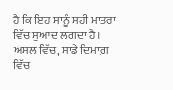ਹੈ ਕਿ ਇਹ ਸਾਨੂੰ ਸਹੀ ਮਾਤਰਾ ਵਿੱਚ ਸੁਆਦ ਲਗਦਾ ਹੈ।
ਅਸਲ ਵਿੱਚ, ਸਾਡੇ ਦਿਮਾਗ਼ ਵਿੱਚ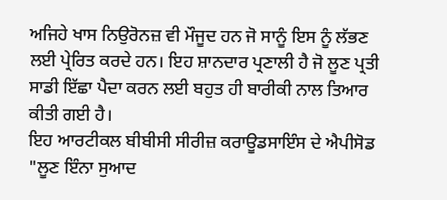ਅਜਿਹੇ ਖਾਸ ਨਿਉਰੋਨਜ਼ ਵੀ ਮੌਜੂਦ ਹਨ ਜੋ ਸਾਨੂੰ ਇਸ ਨੂੰ ਲੱਭਣ ਲਈ ਪ੍ਰੇਰਿਤ ਕਰਦੇ ਹਨ। ਇਹ ਸ਼ਾਨਦਾਰ ਪ੍ਰਣਾਲੀ ਹੈ ਜੋ ਲੂਣ ਪ੍ਰਤੀ ਸਾਡੀ ਇੱਛਾ ਪੈਦਾ ਕਰਨ ਲਈ ਬਹੁਤ ਹੀ ਬਾਰੀਕੀ ਨਾਲ ਤਿਆਰ ਕੀਤੀ ਗਈ ਹੈ।
ਇਹ ਆਰਟੀਕਲ ਬੀਬੀਸੀ ਸੀਰੀਜ਼ ਕਰਾਊਡਸਾਇੰਸ ਦੇ ਐਪੀਸੋਡ "ਲੂਣ ਇੰਨਾ ਸੁਆਦ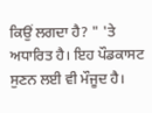ਕਿਉਂ ਲਗਦਾ ਹੈ? " 'ਤੇ ਅਧਾਰਿਤ ਹੈ। ਇਹ ਪੌਡਕਾਸਟ ਸੁਣਨ ਲਈ ਵੀ ਮੌਜੂਦ ਹੈ।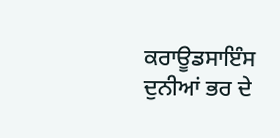ਕਰਾਊਡਸਾਇੰਸ ਦੁਨੀਆਂ ਭਰ ਦੇ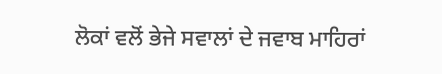ਲੋਕਾਂ ਵਲੋਂ ਭੇਜੇ ਸਵਾਲਾਂ ਦੇ ਜਵਾਬ ਮਾਹਿਰਾਂ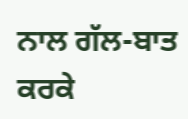ਨਾਲ ਗੱਲ-ਬਾਤ ਕਰਕੇ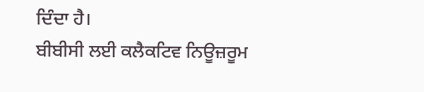ਦਿੰਦਾ ਹੈ।
ਬੀਬੀਸੀ ਲਈ ਕਲੈਕਟਿਵ ਨਿਊਜ਼ਰੂਮ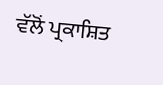ਵੱਲੋਂ ਪ੍ਰਕਾਸ਼ਿਤ